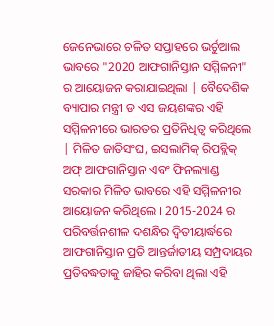ଜେନେଭାରେ ଚଳିତ ସପ୍ତାହରେ ଭର୍ଚୁଆଲ ଭାବରେ "2020 ଆଫଗାନିସ୍ତାନ ସମ୍ମିଳନୀ" ର ଆୟୋଜନ କରାଯାଇଥିଲା | ବୈଦେଶିକ ବ୍ୟାପାର ମନ୍ତ୍ରୀ ଡ ଏସ ଜୟଶଙ୍କର ଏହି ସମ୍ମିଳନୀରେ ଭାରତର ପ୍ରତିନିଧିତ୍ଵ କରିଥିଲେ | ମିଳିତ ଜାତିସଂଘ, ଇସଲାମିକ୍ ରିପବ୍ଲିକ୍ ଅଫ୍ ଆଫଗାନିସ୍ତାନ ଏବଂ ଫିନଲ୍ୟାଣ୍ଡ ସରକାର ମିଳିତ ଭାବରେ ଏହି ସମ୍ମିଳନୀର ଆୟୋଜନ କରିଥିଲେ । 2015-2024 ର ପରିବର୍ତ୍ତନଶୀଳ ଦଶନ୍ଧିର ଦ୍ୱିତୀୟାର୍ଦ୍ଧରେ ଆଫଗାନିସ୍ତାନ ପ୍ରତି ଆନ୍ତର୍ଜାତୀୟ ସମ୍ପ୍ରଦାୟର ପ୍ରତିବଦ୍ଧତାକୁ ଜାହିର କରିବା ଥିଲା ଏହି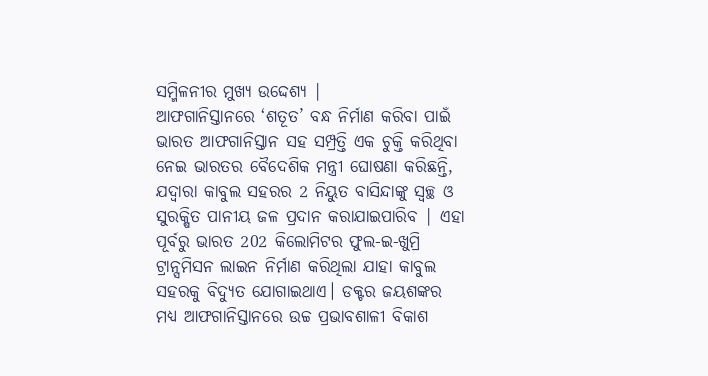ସମ୍ମିଳନୀର ମୁଖ୍ୟ ଉଦ୍ଦେଶ୍ୟ |
ଆଫଗାନିସ୍ତାନରେ ‘ଶତୂତ’ ବନ୍ଧ ନିର୍ମାଣ କରିବା ପାଇଁ ଭାରତ ଆଫଗାନିସ୍ତାନ ସହ ସମ୍ପ୍ରତ୍ତି ଏକ ଚୁକ୍ତି କରିଥିବା ନେଇ ଭାରତର ବୈଦେଶିକ ମନ୍ତ୍ରୀ ଘୋଷଣା କରିଛନ୍ତି, ଯଦ୍ୱାରା କାବୁଲ ସହରର 2 ନିୟୁତ ବାସିନ୍ଦାଙ୍କୁ ସ୍ବଚ୍ଛ ଓ ସୁରକ୍ଷିତ ପାନୀୟ ଜଳ ପ୍ରଦାନ କରାଯାଇପାରିବ | ଏହା ପୂର୍ବରୁ ଭାରତ 202 କିଲୋମିଟର ଫୁଲ-ଇ-ଖୁମ୍ରି ଟ୍ରାନ୍ସମିସନ ଲାଇନ ନିର୍ମାଣ କରିଥିଲା ଯାହା କାବୁଲ ସହରକୁ ବିଦ୍ୟୁତ ଯୋଗାଇଥାଏ। ଡକ୍ଟର ଜୟଶଙ୍କର ମଧ୍ୟ ଆଫଗାନିସ୍ତାନରେ ଉଚ୍ଚ ପ୍ରଭାବଶାଳୀ ବିକାଶ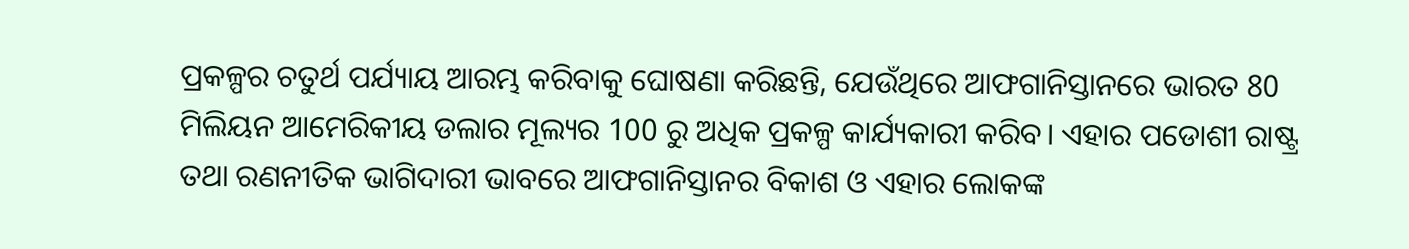ପ୍ରକଳ୍ପର ଚତୁର୍ଥ ପର୍ଯ୍ୟାୟ ଆରମ୍ଭ କରିବାକୁ ଘୋଷଣା କରିଛନ୍ତି, ଯେଉଁଥିରେ ଆଫଗାନିସ୍ତାନରେ ଭାରତ 80 ମିଲିୟନ ଆମେରିକୀୟ ଡଲାର ମୂଲ୍ୟର 100 ରୁ ଅଧିକ ପ୍ରକଳ୍ପ କାର୍ଯ୍ୟକାରୀ କରିବ। ଏହାର ପଡୋଶୀ ରାଷ୍ଟ୍ର ତଥା ରଣନୀତିକ ଭାଗିଦାରୀ ଭାବରେ ଆଫଗାନିସ୍ତାନର ବିକାଶ ଓ ଏହାର ଲୋକଙ୍କ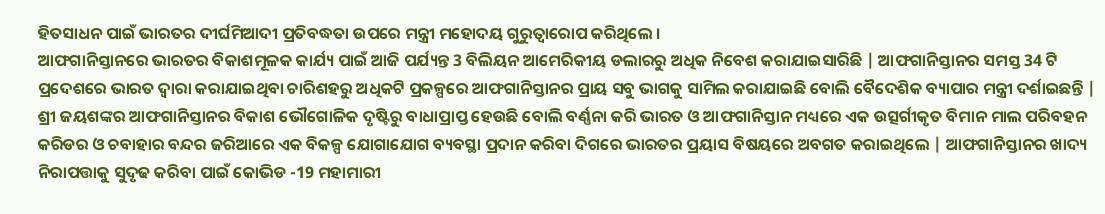ହିତସାଧନ ପାଇଁ ଭାରତର ଦୀର୍ଘମିଆଦୀ ପ୍ରତିବଦ୍ଧତା ଉପରେ ମନ୍ତ୍ରୀ ମହୋଦୟ ଗୁରୁତ୍ୱାରୋପ କରିଥିଲେ ।
ଆଫଗାନିସ୍ତାନରେ ଭାରତର ବିକାଶମୂଳକ କାର୍ଯ୍ୟ ପାଇଁ ଆଜି ପର୍ଯ୍ୟନ୍ତ 3 ବିଲିୟନ ଆମେରିକୀୟ ଡଲାରରୁ ଅଧିକ ନିବେଶ କରାଯାଇସାରିଛି | ଆଫଗାନିସ୍ତାନର ସମସ୍ତ 34 ଟି ପ୍ରଦେଶରେ ଭାରତ ଦ୍ଵାରା କରାଯାଇଥିବା ଚାରିଶହରୁ ଅଧିକଟି ପ୍ରକଳ୍ପରେ ଆଫଗାନିସ୍ତାନର ପ୍ରାୟ ସବୁ ଭାଗକୁ ସାମିଲ କରାଯାଇଛି ବୋଲି ବୈଦେଶିକ ବ୍ୟାପାର ମନ୍ତ୍ରୀ ଦର୍ଶାଇଛନ୍ତି |
ଶ୍ରୀ ଜୟଶଙ୍କର ଆଫଗାନିସ୍ତାନର ବିକାଶ ଭୌଗୋଳିକ ଦୃଷ୍ଟିରୁ ବାଧାପ୍ରାପ୍ତ ହେଉଛି ବୋଲି ବର୍ଣ୍ଣନା କରି ଭାରତ ଓ ଆଫଗାନିସ୍ତାନ ମଧ୍ୟରେ ଏକ ଉତ୍ସର୍ଗୀକୃତ ବିମାନ ମାଲ ପରିବହନ କରିଡର ଓ ଚବାହାର ବନ୍ଦର ଜରିଆରେ ଏକ ବିକଳ୍ପ ଯୋଗାଯୋଗ ବ୍ୟବସ୍ଥା ପ୍ରଦାନ କରିବା ଦିଗରେ ଭାରତର ପ୍ରୟାସ ବିଷୟରେ ଅବଗତ କରାଇଥିଲେ | ଆଫଗାନିସ୍ତାନର ଖାଦ୍ୟ ନିରାପତ୍ତାକୁ ସୁଦୃଢ କରିବା ପାଇଁ କୋଭିଡ -19 ମହାମାରୀ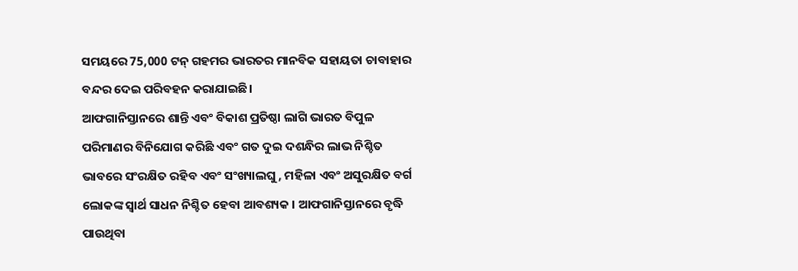ସମୟରେ 75,000 ଟନ୍ ଗହମର ଭାରତର ମାନବିକ ସହାୟତା ଚାବାହାର ବନ୍ଦର ଦେଇ ପରିବହନ କରାଯାଇଛି।
ଆଫଗାନିସ୍ତାନରେ ଶାନ୍ତି ଏବଂ ବିକାଶ ପ୍ରତିଷ୍ଠା ଲାଗି ଭାରତ ବିପୁଳ ପରିମାଣର ବିନିଯୋଗ କରିଛି ଏବଂ ଗତ ଦୁଇ ଦଶନ୍ଧିର ଲାଭ ନିଶ୍ଚିତ ଭାବରେ ସଂରକ୍ଷିତ ରହିବ ଏବଂ ସଂଖ୍ୟାଲଘୁ, ମହିଳା ଏବଂ ଅସୁରକ୍ଷିତ ବର୍ଗ ଲୋକଙ୍କ ସ୍ୱାର୍ଥ ସାଧନ ନିଶ୍ଚିତ ହେବା ଆବଶ୍ୟକ । ଆଫଗାନିସ୍ତାନରେ ବୃଦ୍ଧି ପାଉଥିବା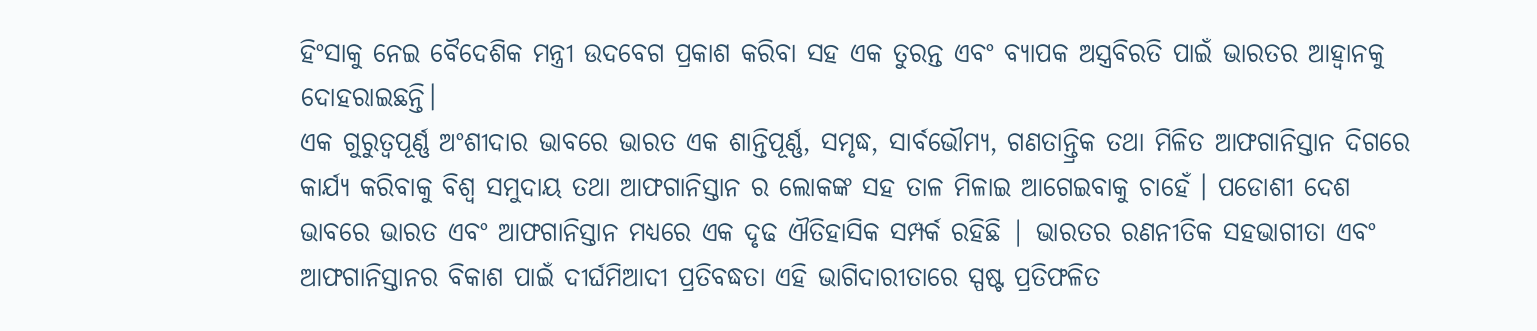ହିଂସାକୁ ନେଇ ବୈଦେଶିକ ମନ୍ତ୍ରୀ ଉଦବେଗ ପ୍ରକାଶ କରିବା ସହ ଏକ ତୁରନ୍ତ ଏବଂ ବ୍ୟାପକ ଅସ୍ତ୍ରବିରତି ପାଇଁ ଭାରତର ଆହ୍ଵାନକୁ ଦୋହରାଇଛନ୍ତି।
ଏକ ଗୁରୁତ୍ୱପୂର୍ଣ୍ଣ ଅଂଶୀଦାର ଭାବରେ ଭାରତ ଏକ ଶାନ୍ତିପୂର୍ଣ୍ଣ, ସମୃଦ୍ଧ, ସାର୍ବଭୌମ୍ୟ, ଗଣତାନ୍ତ୍ରିକ ତଥା ମିଳିତ ଆଫଗାନିସ୍ତାନ ଦିଗରେ କାର୍ଯ୍ୟ କରିବାକୁ ବିଶ୍ଵ ସମୁଦାୟ ତଥା ଆଫଗାନିସ୍ତାନ ର ଲୋକଙ୍କ ସହ ତାଳ ମିଳାଇ ଆଗେଇବାକୁ ଚାହେଁ । ପଡୋଶୀ ଦେଶ ଭାବରେ ଭାରତ ଏବଂ ଆଫଗାନିସ୍ତାନ ମଧ୍ୟରେ ଏକ ଦୃଢ ଐତିହାସିକ ସମ୍ପର୍କ ରହିଛି | ଭାରତର ରଣନୀତିକ ସହଭାଗୀତା ଏବଂ ଆଫଗାନିସ୍ତାନର ବିକାଶ ପାଇଁ ଦୀର୍ଘମିଆଦୀ ପ୍ରତିବଦ୍ଧତା ଏହି ଭାଗିଦାରୀତାରେ ସ୍ପଷ୍ଟ ପ୍ରତିଫଳିତ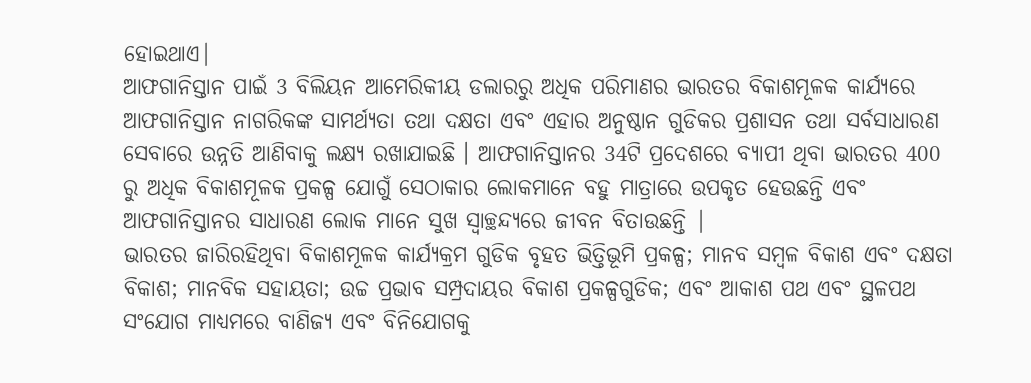ହୋଇଥାଏ|
ଆଫଗାନିସ୍ତାନ ପାଇଁ 3 ବିଲିୟନ ଆମେରିକୀୟ ଡଲାରରୁ ଅଧିକ ପରିମାଣର ଭାରତର ବିକାଶମୂଳକ କାର୍ଯ୍ୟରେ ଆଫଗାନିସ୍ତାନ ନାଗରିକଙ୍କ ସାମର୍ଥ୍ୟତା ତଥା ଦକ୍ଷତା ଏବଂ ଏହାର ଅନୁଷ୍ଠାନ ଗୁଡିକର ପ୍ରଶାସନ ତଥା ସର୍ବସାଧାରଣ ସେବାରେ ଉନ୍ନତି ଆଣିବାକୁ ଲକ୍ଷ୍ୟ ରଖାଯାଇଛି । ଆଫଗାନିସ୍ତାନର 34ଟି ପ୍ରଦେଶରେ ବ୍ୟାପୀ ଥିବା ଭାରତର 400 ରୁ ଅଧିକ ବିକାଶମୂଳକ ପ୍ରକଳ୍ପ ଯୋଗୁଁ ସେଠାକାର ଲୋକମାନେ ବହୁ ମାତ୍ରାରେ ଉପକୃତ ହେଉଛନ୍ତି ଏବଂ ଆଫଗାନିସ୍ତାନର ସାଧାରଣ ଲୋକ ମାନେ ସୁଖ ସ୍ଵାଚ୍ଛନ୍ଦ୍ୟରେ ଜୀବନ ବିତାଉଛନ୍ତି |
ଭାରତର ଜାରିରହିଥିବା ବିକାଶମୂଳକ କାର୍ଯ୍ୟକ୍ରମ ଗୁଡିକ ବୃହତ ଭିତ୍ତିଭୂମି ପ୍ରକଳ୍ପ; ମାନବ ସମ୍ବଳ ବିକାଶ ଏବଂ ଦକ୍ଷତା ବିକାଶ; ମାନବିକ ସହାୟତା; ଉଚ୍ଚ ପ୍ରଭାବ ସମ୍ପ୍ରଦାୟର ବିକାଶ ପ୍ରକଳ୍ପଗୁଡିକ; ଏବଂ ଆକାଶ ପଥ ଏବଂ ସ୍ଥଳପଥ ସଂଯୋଗ ମାଧ୍ୟମରେ ବାଣିଜ୍ୟ ଏବଂ ବିନିଯୋଗକୁ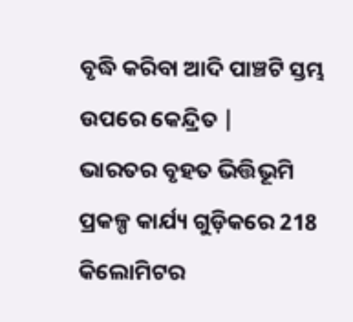ବୃଦ୍ଧି କରିବା ଆଦି ପାଞ୍ଚଟି ସ୍ତମ୍ଭ ଉପରେ କେନ୍ଦ୍ରିତ |
ଭାରତର ବୃହତ ଭିତ୍ତିଭୂମି ପ୍ରକଳ୍ପ କାର୍ଯ୍ୟ ଗୁଡ଼ିକରେ 218 କିଲୋମିଟର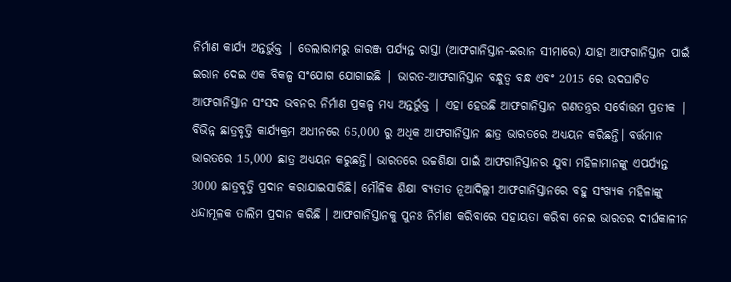ନିର୍ମାଣ କାର୍ଯ୍ୟ ଅନ୍ତର୍ଭୁକ୍ତ | ଡେଲାରାମରୁ ଜାରଞ୍ଜ ପର୍ଯ୍ୟନ୍ତ ରାସ୍ତା (ଆଫଗାନିସ୍ତାନ-ଇରାନ ସୀମାରେ) ଯାହା ଆଫଗାନିସ୍ତାନ ପାଇଁ ଇରାନ ଦେଇ ଏକ ବିକଳ୍ପ ସଂଯୋଗ ଯୋଗାଇଛି | ଭାରତ-ଆଫଗାନିସ୍ତାନ ବନ୍ଧୁତ୍ୱ ବନ୍ଧ ଏବଂ 2015 ରେ ଉଦଘାଟିତ ଆଫଗାନିସ୍ତାନ ସଂସଦ ଭବନର ନିର୍ମାଣ ପ୍ରକଳ୍ପ ମଧ୍ୟ ଅନ୍ତର୍ଭୁକ୍ତ | ଏହା ହେଉଛି ଆଫଗାନିସ୍ତାନ ଗଣତନ୍ତ୍ରର ସର୍ବୋତ୍ତମ ପ୍ରତୀକ |
ବିଭିନ୍ନ ଛାତ୍ରବୃତ୍ତି କାର୍ଯ୍ୟକ୍ରମ ଅଧୀନରେ 65,000 ରୁ ଅଧିକ ଆଫଗାନିସ୍ତାନ ଛାତ୍ର ଭାରତରେ ଅଧ୍ୟୟନ କରିଛନ୍ତି। ବର୍ତ୍ତମାନ ଭାରତରେ 15,000 ଛାତ୍ର ଅଧ୍ୟୟନ କରୁଛନ୍ତି। ଭାରତରେ ଉଚ୍ଚଶିକ୍ଷା ପାଇଁ ଆଫଗାନିସ୍ତାନର ଯୁବା ମହିଳାମାନଙ୍କୁ ଏପର୍ଯ୍ୟନ୍ତ 3000 ଛାତ୍ରବୃତ୍ତି ପ୍ରଦାନ କରାଯାଇସାରିଛି। ମୌଳିକ ଶିକ୍ଷା ବ୍ୟତୀତ ନୂଆଦିଲ୍ଲୀ ଆଫଗାନିସ୍ତାନରେ ବହୁ ସଂଖ୍ୟକ ମହିଳାଙ୍କୁ ଧନ୍ଦାମୂଳକ ତାଲିମ ପ୍ରଦାନ କରିଛି । ଆଫଗାନିସ୍ତାନକୁ ପୁନଃ ନିର୍ମାଣ କରିବାରେ ସହାୟତା କରିବା ନେଇ ଭାରତର ଦୀର୍ଘକାଳୀନ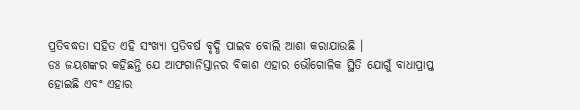ପ୍ରତିବଦ୍ଧତା ସହିତ ଏହି ସଂଖ୍ୟା ପ୍ରତିବର୍ଷ ବୃଦ୍ଧି ପାଇବ ବୋଲି ଆଶା କରାଯାଉଛି ।
ଡଃ ଜୟଶଙ୍କର କହିଛନ୍ତି ଯେ ଆଫଗାନିସ୍ତାନର ବିକାଶ ଏହାର ଭୌଗୋଳିକ ସ୍ଥିତି ଯୋଗୁଁ ବାଧାପ୍ରାପ୍ତ ହୋଇଛି ଏବଂ ଏହାର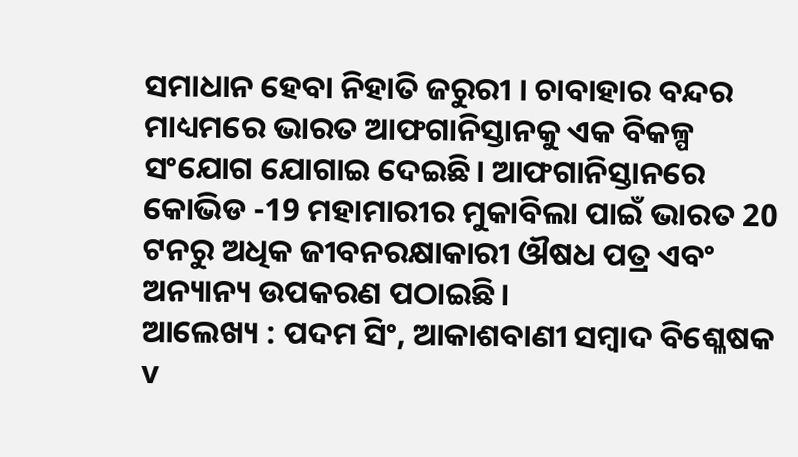ସମାଧାନ ହେବା ନିହାତି ଜରୁରୀ । ଚାବାହାର ବନ୍ଦର ମାଧ୍ୟମରେ ଭାରତ ଆଫଗାନିସ୍ତାନକୁ ଏକ ବିକଳ୍ପ ସଂଯୋଗ ଯୋଗାଇ ଦେଇଛି। ଆଫଗାନିସ୍ତାନରେ କୋଭିଡ -19 ମହାମାରୀର ମୁକାବିଲା ପାଇଁ ଭାରତ 20 ଟନରୁ ଅଧିକ ଜୀବନରକ୍ଷାକାରୀ ଔଷଧ ପତ୍ର ଏବଂ ଅନ୍ୟାନ୍ୟ ଉପକରଣ ପଠାଇଛି।
ଆଲେଖ୍ୟ : ପଦମ ସିଂ, ଆକାଶବାଣୀ ସମ୍ବାଦ ବିଶ୍ଳେଷକ v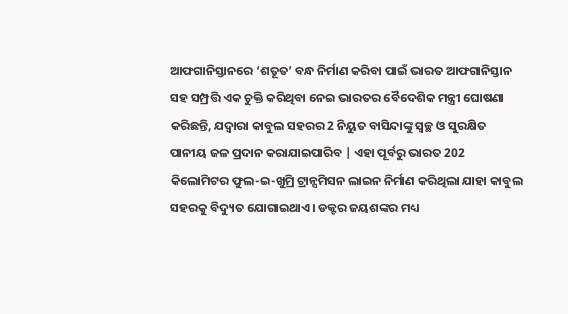ଆଫଗାନିସ୍ତାନରେ ‘ଶତୂତ’ ବନ୍ଧ ନିର୍ମାଣ କରିବା ପାଇଁ ଭାରତ ଆଫଗାନିସ୍ତାନ ସହ ସମ୍ପ୍ରତ୍ତି ଏକ ଚୁକ୍ତି କରିଥିବା ନେଇ ଭାରତର ବୈଦେଶିକ ମନ୍ତ୍ରୀ ଘୋଷଣା କରିଛନ୍ତି, ଯଦ୍ୱାରା କାବୁଲ ସହରର 2 ନିୟୁତ ବାସିନ୍ଦାଙ୍କୁ ସ୍ବଚ୍ଛ ଓ ସୁରକ୍ଷିତ ପାନୀୟ ଜଳ ପ୍ରଦାନ କରାଯାଇପାରିବ | ଏହା ପୂର୍ବରୁ ଭାରତ 202 କିଲୋମିଟର ଫୁଲ-ଇ-ଖୁମ୍ରି ଟ୍ରାନ୍ସମିସନ ଲାଇନ ନିର୍ମାଣ କରିଥିଲା ଯାହା କାବୁଲ ସହରକୁ ବିଦ୍ୟୁତ ଯୋଗାଇଥାଏ। ଡକ୍ଟର ଜୟଶଙ୍କର ମଧ୍ୟ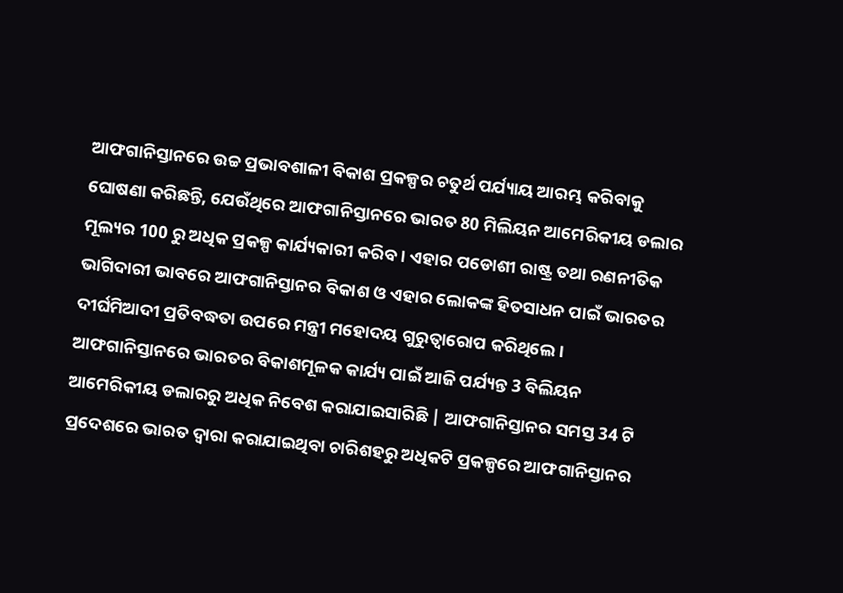ଆଫଗାନିସ୍ତାନରେ ଉଚ୍ଚ ପ୍ରଭାବଶାଳୀ ବିକାଶ ପ୍ରକଳ୍ପର ଚତୁର୍ଥ ପର୍ଯ୍ୟାୟ ଆରମ୍ଭ କରିବାକୁ ଘୋଷଣା କରିଛନ୍ତି, ଯେଉଁଥିରେ ଆଫଗାନିସ୍ତାନରେ ଭାରତ 80 ମିଲିୟନ ଆମେରିକୀୟ ଡଲାର ମୂଲ୍ୟର 100 ରୁ ଅଧିକ ପ୍ରକଳ୍ପ କାର୍ଯ୍ୟକାରୀ କରିବ। ଏହାର ପଡୋଶୀ ରାଷ୍ଟ୍ର ତଥା ରଣନୀତିକ ଭାଗିଦାରୀ ଭାବରେ ଆଫଗାନିସ୍ତାନର ବିକାଶ ଓ ଏହାର ଲୋକଙ୍କ ହିତସାଧନ ପାଇଁ ଭାରତର ଦୀର୍ଘମିଆଦୀ ପ୍ରତିବଦ୍ଧତା ଉପରେ ମନ୍ତ୍ରୀ ମହୋଦୟ ଗୁରୁତ୍ୱାରୋପ କରିଥିଲେ ।
ଆଫଗାନିସ୍ତାନରେ ଭାରତର ବିକାଶମୂଳକ କାର୍ଯ୍ୟ ପାଇଁ ଆଜି ପର୍ଯ୍ୟନ୍ତ 3 ବିଲିୟନ ଆମେରିକୀୟ ଡଲାରରୁ ଅଧିକ ନିବେଶ କରାଯାଇସାରିଛି | ଆଫଗାନିସ୍ତାନର ସମସ୍ତ 34 ଟି ପ୍ରଦେଶରେ ଭାରତ ଦ୍ଵାରା କରାଯାଇଥିବା ଚାରିଶହରୁ ଅଧିକଟି ପ୍ରକଳ୍ପରେ ଆଫଗାନିସ୍ତାନର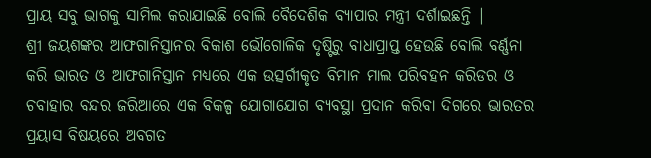ପ୍ରାୟ ସବୁ ଭାଗକୁ ସାମିଲ କରାଯାଇଛି ବୋଲି ବୈଦେଶିକ ବ୍ୟାପାର ମନ୍ତ୍ରୀ ଦର୍ଶାଇଛନ୍ତି |
ଶ୍ରୀ ଜୟଶଙ୍କର ଆଫଗାନିସ୍ତାନର ବିକାଶ ଭୌଗୋଳିକ ଦୃଷ୍ଟିରୁ ବାଧାପ୍ରାପ୍ତ ହେଉଛି ବୋଲି ବର୍ଣ୍ଣନା କରି ଭାରତ ଓ ଆଫଗାନିସ୍ତାନ ମଧ୍ୟରେ ଏକ ଉତ୍ସର୍ଗୀକୃତ ବିମାନ ମାଲ ପରିବହନ କରିଡର ଓ ଚବାହାର ବନ୍ଦର ଜରିଆରେ ଏକ ବିକଳ୍ପ ଯୋଗାଯୋଗ ବ୍ୟବସ୍ଥା ପ୍ରଦାନ କରିବା ଦିଗରେ ଭାରତର ପ୍ରୟାସ ବିଷୟରେ ଅବଗତ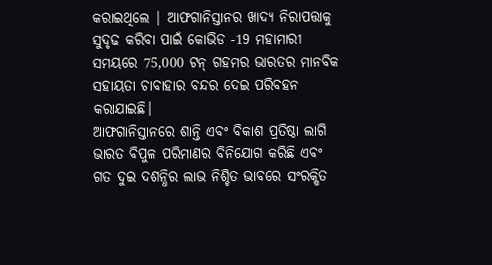କରାଇଥିଲେ | ଆଫଗାନିସ୍ତାନର ଖାଦ୍ୟ ନିରାପତ୍ତାକୁ ସୁଦୃଢ କରିବା ପାଇଁ କୋଭିଡ -19 ମହାମାରୀ ସମୟରେ 75,000 ଟନ୍ ଗହମର ଭାରତର ମାନବିକ ସହାୟତା ଚାବାହାର ବନ୍ଦର ଦେଇ ପରିବହନ କରାଯାଇଛି।
ଆଫଗାନିସ୍ତାନରେ ଶାନ୍ତି ଏବଂ ବିକାଶ ପ୍ରତିଷ୍ଠା ଲାଗି ଭାରତ ବିପୁଳ ପରିମାଣର ବିନିଯୋଗ କରିଛି ଏବଂ ଗତ ଦୁଇ ଦଶନ୍ଧିର ଲାଭ ନିଶ୍ଚିତ ଭାବରେ ସଂରକ୍ଷିତ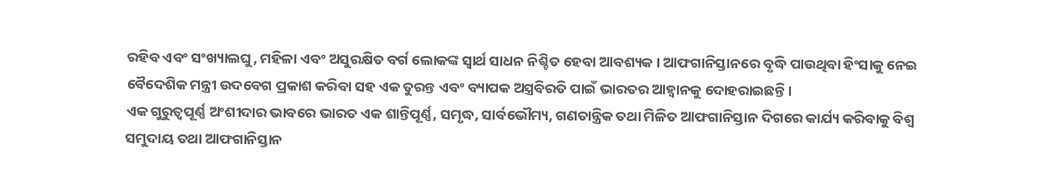ରହିବ ଏବଂ ସଂଖ୍ୟାଲଘୁ, ମହିଳା ଏବଂ ଅସୁରକ୍ଷିତ ବର୍ଗ ଲୋକଙ୍କ ସ୍ୱାର୍ଥ ସାଧନ ନିଶ୍ଚିତ ହେବା ଆବଶ୍ୟକ । ଆଫଗାନିସ୍ତାନରେ ବୃଦ୍ଧି ପାଉଥିବା ହିଂସାକୁ ନେଇ ବୈଦେଶିକ ମନ୍ତ୍ରୀ ଉଦବେଗ ପ୍ରକାଶ କରିବା ସହ ଏକ ତୁରନ୍ତ ଏବଂ ବ୍ୟାପକ ଅସ୍ତ୍ରବିରତି ପାଇଁ ଭାରତର ଆହ୍ଵାନକୁ ଦୋହରାଇଛନ୍ତି।
ଏକ ଗୁରୁତ୍ୱପୂର୍ଣ୍ଣ ଅଂଶୀଦାର ଭାବରେ ଭାରତ ଏକ ଶାନ୍ତିପୂର୍ଣ୍ଣ, ସମୃଦ୍ଧ, ସାର୍ବଭୌମ୍ୟ, ଗଣତାନ୍ତ୍ରିକ ତଥା ମିଳିତ ଆଫଗାନିସ୍ତାନ ଦିଗରେ କାର୍ଯ୍ୟ କରିବାକୁ ବିଶ୍ଵ ସମୁଦାୟ ତଥା ଆଫଗାନିସ୍ତାନ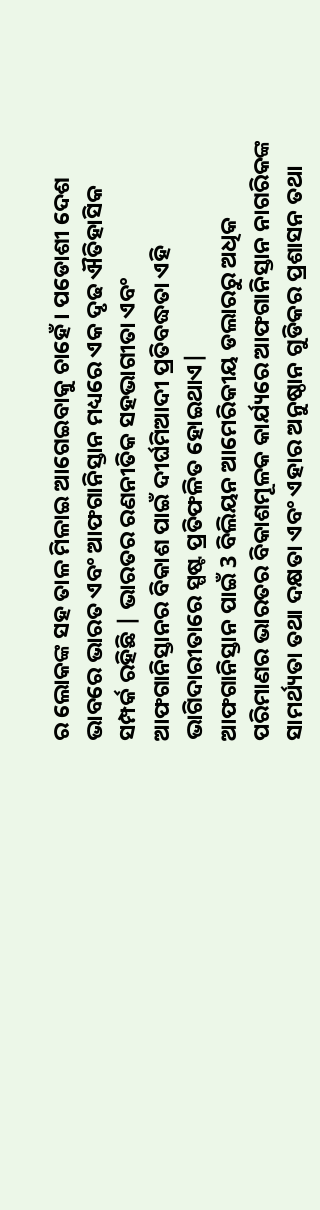ର ଲୋକଙ୍କ ସହ ତାଳ ମିଳାଇ ଆଗେଇବାକୁ ଚାହେଁ । ପଡୋଶୀ ଦେଶ ଭାବରେ ଭାରତ ଏବଂ ଆଫଗାନିସ୍ତାନ ମଧ୍ୟରେ ଏକ ଦୃଢ ଐତିହାସିକ ସମ୍ପର୍କ ରହିଛି | ଭାରତର ରଣନୀତିକ ସହଭାଗୀତା ଏବଂ ଆଫଗାନିସ୍ତାନର ବିକାଶ ପାଇଁ ଦୀର୍ଘମିଆଦୀ ପ୍ରତିବଦ୍ଧତା ଏହି ଭାଗିଦାରୀତାରେ ସ୍ପଷ୍ଟ ପ୍ରତିଫଳିତ ହୋଇଥାଏ|
ଆଫଗାନିସ୍ତାନ ପାଇଁ 3 ବିଲିୟନ ଆମେରିକୀୟ ଡଲାରରୁ ଅଧିକ ପରିମାଣର ଭାରତର ବିକାଶମୂଳକ କାର୍ଯ୍ୟରେ ଆଫଗାନିସ୍ତାନ ନାଗରିକଙ୍କ ସାମର୍ଥ୍ୟତା ତଥା ଦକ୍ଷତା ଏବଂ ଏହାର ଅନୁଷ୍ଠାନ ଗୁଡିକର ପ୍ରଶାସନ ତଥା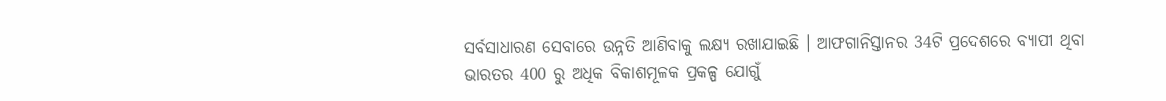ସର୍ବସାଧାରଣ ସେବାରେ ଉନ୍ନତି ଆଣିବାକୁ ଲକ୍ଷ୍ୟ ରଖାଯାଇଛି । ଆଫଗାନିସ୍ତାନର 34ଟି ପ୍ରଦେଶରେ ବ୍ୟାପୀ ଥିବା ଭାରତର 400 ରୁ ଅଧିକ ବିକାଶମୂଳକ ପ୍ରକଳ୍ପ ଯୋଗୁଁ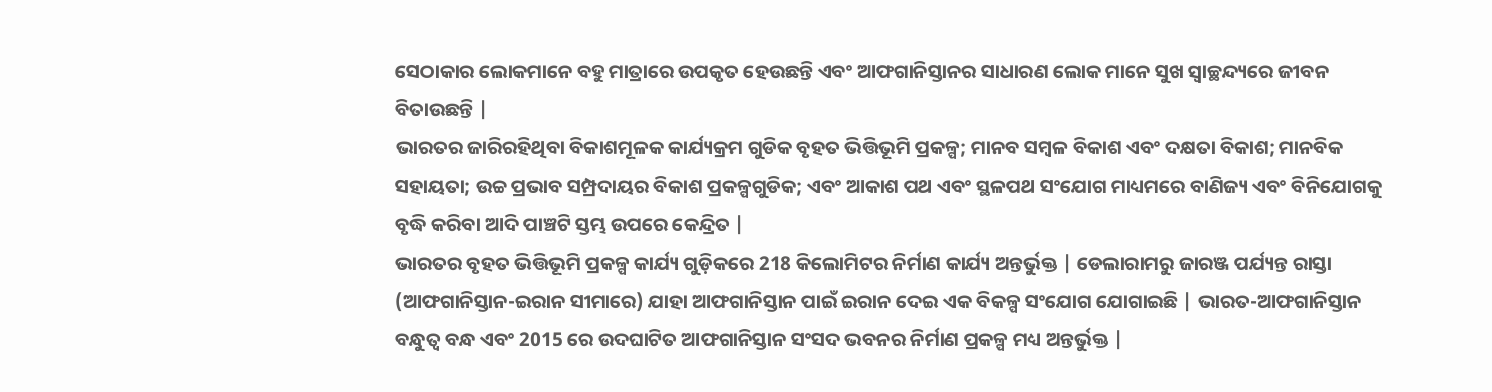ସେଠାକାର ଲୋକମାନେ ବହୁ ମାତ୍ରାରେ ଉପକୃତ ହେଉଛନ୍ତି ଏବଂ ଆଫଗାନିସ୍ତାନର ସାଧାରଣ ଲୋକ ମାନେ ସୁଖ ସ୍ଵାଚ୍ଛନ୍ଦ୍ୟରେ ଜୀବନ ବିତାଉଛନ୍ତି |
ଭାରତର ଜାରିରହିଥିବା ବିକାଶମୂଳକ କାର୍ଯ୍ୟକ୍ରମ ଗୁଡିକ ବୃହତ ଭିତ୍ତିଭୂମି ପ୍ରକଳ୍ପ; ମାନବ ସମ୍ବଳ ବିକାଶ ଏବଂ ଦକ୍ଷତା ବିକାଶ; ମାନବିକ ସହାୟତା; ଉଚ୍ଚ ପ୍ରଭାବ ସମ୍ପ୍ରଦାୟର ବିକାଶ ପ୍ରକଳ୍ପଗୁଡିକ; ଏବଂ ଆକାଶ ପଥ ଏବଂ ସ୍ଥଳପଥ ସଂଯୋଗ ମାଧ୍ୟମରେ ବାଣିଜ୍ୟ ଏବଂ ବିନିଯୋଗକୁ ବୃଦ୍ଧି କରିବା ଆଦି ପାଞ୍ଚଟି ସ୍ତମ୍ଭ ଉପରେ କେନ୍ଦ୍ରିତ |
ଭାରତର ବୃହତ ଭିତ୍ତିଭୂମି ପ୍ରକଳ୍ପ କାର୍ଯ୍ୟ ଗୁଡ଼ିକରେ 218 କିଲୋମିଟର ନିର୍ମାଣ କାର୍ଯ୍ୟ ଅନ୍ତର୍ଭୁକ୍ତ | ଡେଲାରାମରୁ ଜାରଞ୍ଜ ପର୍ଯ୍ୟନ୍ତ ରାସ୍ତା (ଆଫଗାନିସ୍ତାନ-ଇରାନ ସୀମାରେ) ଯାହା ଆଫଗାନିସ୍ତାନ ପାଇଁ ଇରାନ ଦେଇ ଏକ ବିକଳ୍ପ ସଂଯୋଗ ଯୋଗାଇଛି | ଭାରତ-ଆଫଗାନିସ୍ତାନ ବନ୍ଧୁତ୍ୱ ବନ୍ଧ ଏବଂ 2015 ରେ ଉଦଘାଟିତ ଆଫଗାନିସ୍ତାନ ସଂସଦ ଭବନର ନିର୍ମାଣ ପ୍ରକଳ୍ପ ମଧ୍ୟ ଅନ୍ତର୍ଭୁକ୍ତ |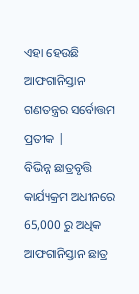ଏହା ହେଉଛି ଆଫଗାନିସ୍ତାନ ଗଣତନ୍ତ୍ରର ସର୍ବୋତ୍ତମ ପ୍ରତୀକ |
ବିଭିନ୍ନ ଛାତ୍ରବୃତ୍ତି କାର୍ଯ୍ୟକ୍ରମ ଅଧୀନରେ 65,000 ରୁ ଅଧିକ ଆଫଗାନିସ୍ତାନ ଛାତ୍ର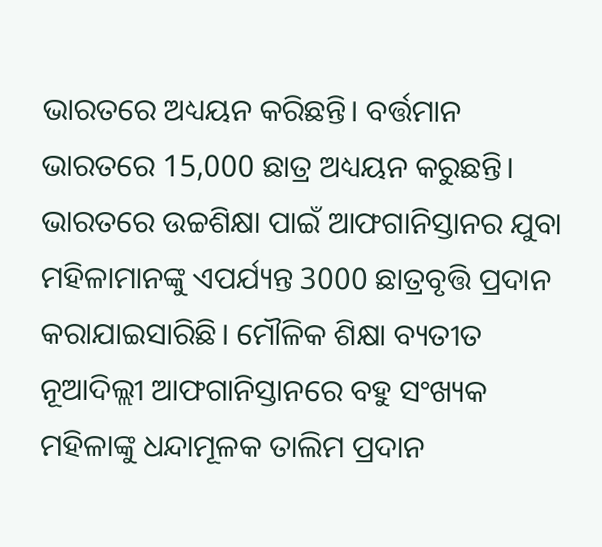ଭାରତରେ ଅଧ୍ୟୟନ କରିଛନ୍ତି। ବର୍ତ୍ତମାନ ଭାରତରେ 15,000 ଛାତ୍ର ଅଧ୍ୟୟନ କରୁଛନ୍ତି। ଭାରତରେ ଉଚ୍ଚଶିକ୍ଷା ପାଇଁ ଆଫଗାନିସ୍ତାନର ଯୁବା ମହିଳାମାନଙ୍କୁ ଏପର୍ଯ୍ୟନ୍ତ 3000 ଛାତ୍ରବୃତ୍ତି ପ୍ରଦାନ କରାଯାଇସାରିଛି। ମୌଳିକ ଶିକ୍ଷା ବ୍ୟତୀତ ନୂଆଦିଲ୍ଲୀ ଆଫଗାନିସ୍ତାନରେ ବହୁ ସଂଖ୍ୟକ ମହିଳାଙ୍କୁ ଧନ୍ଦାମୂଳକ ତାଲିମ ପ୍ରଦାନ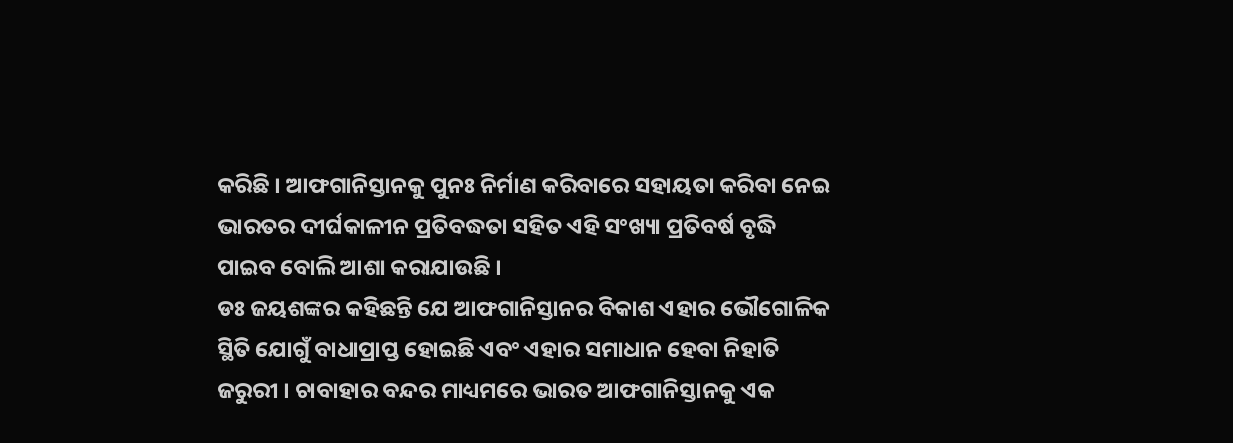କରିଛି । ଆଫଗାନିସ୍ତାନକୁ ପୁନଃ ନିର୍ମାଣ କରିବାରେ ସହାୟତା କରିବା ନେଇ ଭାରତର ଦୀର୍ଘକାଳୀନ ପ୍ରତିବଦ୍ଧତା ସହିତ ଏହି ସଂଖ୍ୟା ପ୍ରତିବର୍ଷ ବୃଦ୍ଧି ପାଇବ ବୋଲି ଆଶା କରାଯାଉଛି ।
ଡଃ ଜୟଶଙ୍କର କହିଛନ୍ତି ଯେ ଆଫଗାନିସ୍ତାନର ବିକାଶ ଏହାର ଭୌଗୋଳିକ ସ୍ଥିତି ଯୋଗୁଁ ବାଧାପ୍ରାପ୍ତ ହୋଇଛି ଏବଂ ଏହାର ସମାଧାନ ହେବା ନିହାତି ଜରୁରୀ । ଚାବାହାର ବନ୍ଦର ମାଧ୍ୟମରେ ଭାରତ ଆଫଗାନିସ୍ତାନକୁ ଏକ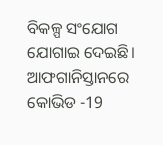ବିକଳ୍ପ ସଂଯୋଗ ଯୋଗାଇ ଦେଇଛି। ଆଫଗାନିସ୍ତାନରେ କୋଭିଡ -19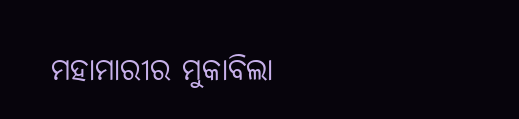ମହାମାରୀର ମୁକାବିଲା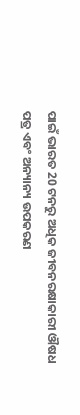ପାଇଁ ଭାରତ 20 ଟନରୁ ଅଧିକ ଜୀବନରକ୍ଷାକାରୀ ଔଷଧ ପତ୍ର ଏବଂ ଅନ୍ୟାନ୍ୟ ଉପକରଣ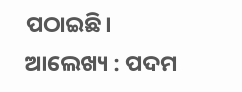ପଠାଇଛି।
ଆଲେଖ୍ୟ : ପଦମ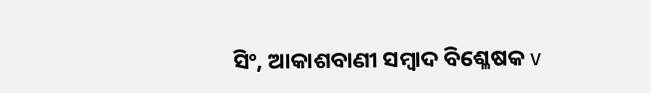ସିଂ, ଆକାଶବାଣୀ ସମ୍ବାଦ ବିଶ୍ଳେଷକ v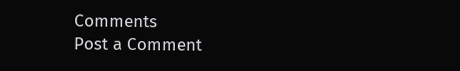Comments
Post a Comment